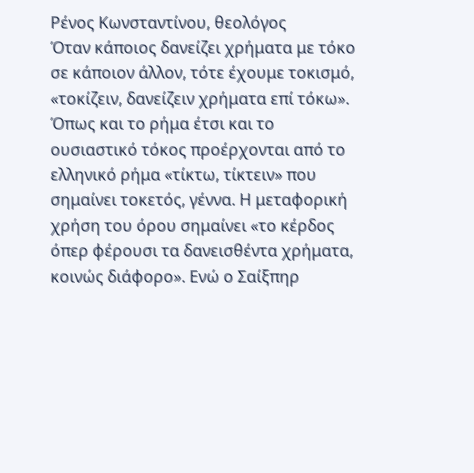Ρένος Κωνσταντίνου, θεολόγος
Όταν κάποιος δανείζει χρήματα με τόκο σε κάποιον άλλον, τότε έχουμε τοκισμό, «τοκίζειν, δανείζειν χρήματα επί τόκω». Όπως και το ρήμα έτσι και το ουσιαστικό τόκος προέρχονται από το ελληνικό ρήμα «τίκτω, τίκτειν» που σημαίνει τοκετός, γέννα. Η μεταφορική χρήση του όρου σημαίνει «το κέρδος όπερ φέρουσι τα δανεισθέντα χρήματα, κοινώς διάφορο». Ενώ ο Σαίξπηρ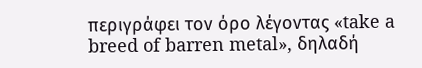περιγράφει τον όρο λέγοντας «take a breed of barren metal», δηλαδή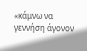«κάμνω να γεννήση άγονον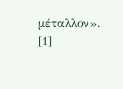μέταλλον». [1]